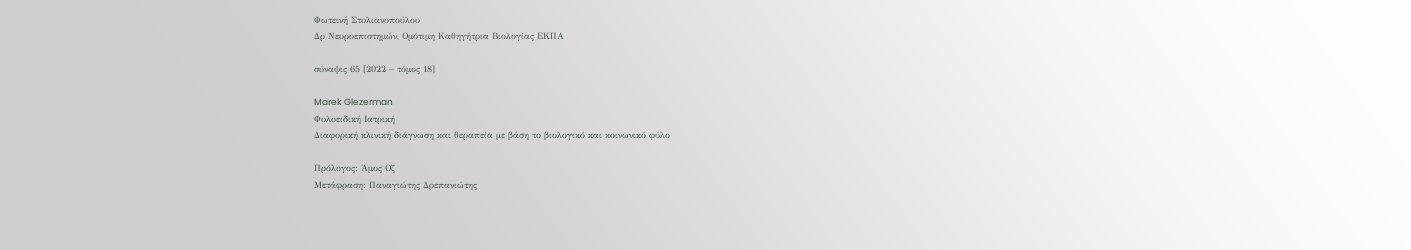Φωτεινή Στυλιανοπούλου
Δρ Νευροεπιστημών, Ομότιμη Καθηγήτρια Βιολογίας ΕΚΠΑ

σύναψις 65 [2022 – τόμος 18]

Marek Glezerman
Φυλοειδική Ιατρική
Διαφορική κλινική διάγνωση και θεραπεία με βάση το βιολογικό και κοινωνικό φύλο

Πρόλογος: Άμος Οζ
Μετάφραση: Παναγιώτης Δρεπανιώτης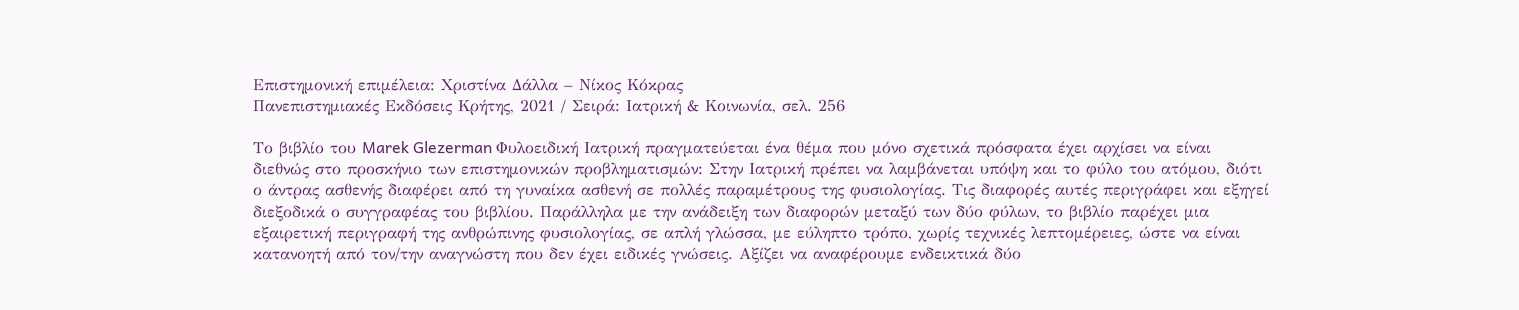Επιστημονική επιμέλεια: Χριστίνα Δάλλα – Νίκος Κόκρας
Πανεπιστημιακές Εκδόσεις Κρήτης, 2021 / Σειρά: Ιατρική & Κοινωνία, σελ. 256

Το βιβλίο του Marek Glezerman Φυλοειδική Ιατρική πραγματεύεται ένα θέμα που μόνο σχετικά πρόσφατα έχει αρχίσει να είναι διεθνώς στο προσκήνιο των επιστημονικών προβληματισμών: Στην Ιατρική πρέπει να λαμβάνεται υπόψη και το φύλο του ατόμου, διότι ο άντρας ασθενής διαφέρει από τη γυναίκα ασθενή σε πολλές παραμέτρους της φυσιολογίας. Τις διαφορές αυτές περιγράφει και εξηγεί διεξοδικά ο συγγραφέας του βιβλίου. Παράλληλα με την ανάδειξη των διαφορών μεταξύ των δύο φύλων, το βιβλίο παρέχει μια εξαιρετική περιγραφή της ανθρώπινης φυσιολογίας, σε απλή γλώσσα, με εύληπτο τρόπο, χωρίς τεχνικές λεπτομέρειες, ώστε να είναι κατανοητή από τον/την αναγνώστη που δεν έχει ειδικές γνώσεις. Αξίζει να αναφέρουμε ενδεικτικά δύο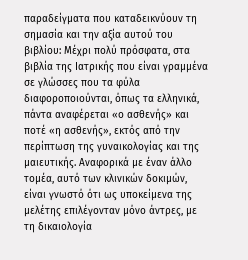παραδείγματα που καταδεικνύουν τη σημασία και την αξία αυτού του βιβλίου: Μέχρι πολύ πρόσφατα, στα βιβλία της Ιατρικής που είναι γραμμένα σε γλώσσες που τα φύλα διαφοροποιούνται, όπως τα ελληνικά, πάντα αναφέρεται «ο ασθενής» και ποτέ «η ασθενής», εκτός από την περίπτωση της γυναικολογίας και της μαιευτικής. Αναφορικά με έναν άλλο τομέα, αυτό των κλινικών δοκιμών, είναι γνωστό ότι ως υποκείμενα της μελέτης επιλέγονταν μόνο άντρες, με τη δικαιολογία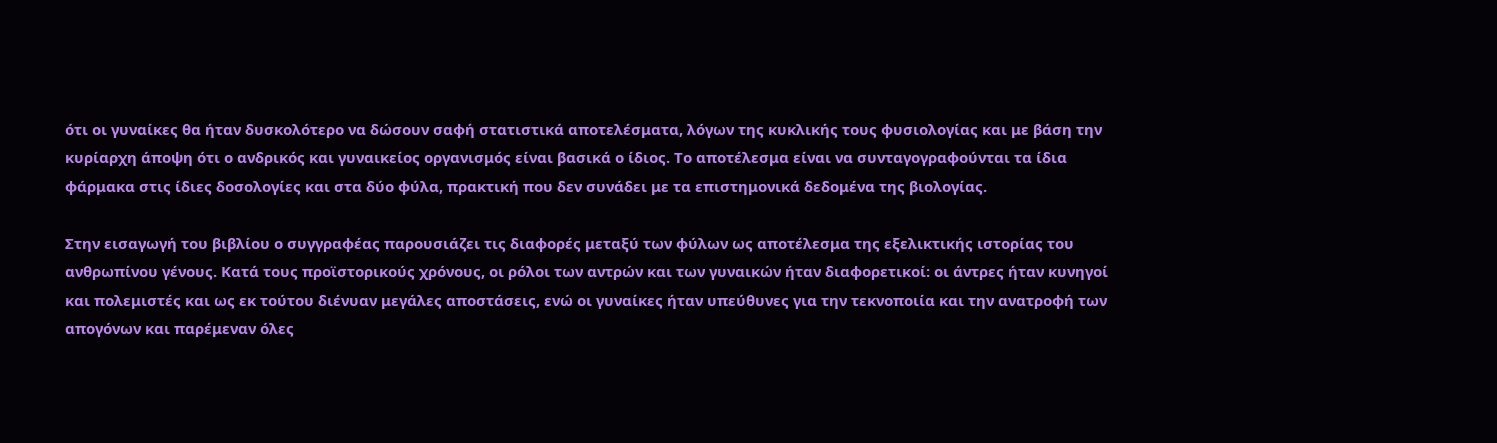ότι οι γυναίκες θα ήταν δυσκολότερο να δώσουν σαφή στατιστικά αποτελέσματα, λόγων της κυκλικής τους φυσιολογίας και με βάση την κυρίαρχη άποψη ότι ο ανδρικός και γυναικείος οργανισμός είναι βασικά ο ίδιος. Το αποτέλεσμα είναι να συνταγογραφούνται τα ίδια φάρμακα στις ίδιες δοσολογίες και στα δύο φύλα, πρακτική που δεν συνάδει με τα επιστημονικά δεδομένα της βιολογίας.

Στην εισαγωγή του βιβλίου ο συγγραφέας παρουσιάζει τις διαφορές μεταξύ των φύλων ως αποτέλεσμα της εξελικτικής ιστορίας του ανθρωπίνου γένους. Κατά τους προϊστορικούς χρόνους, οι ρόλοι των αντρών και των γυναικών ήταν διαφορετικοί: οι άντρες ήταν κυνηγοί και πολεμιστές και ως εκ τούτου διένυαν μεγάλες αποστάσεις, ενώ οι γυναίκες ήταν υπεύθυνες για την τεκνοποιία και την ανατροφή των απογόνων και παρέμεναν όλες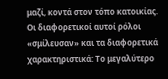μαζί, κοντά στον τόπο κατοικίας. Οι διαφορετικοί αυτοί ρόλοι «σμίλευσαν» και τα διαφορετικά χαρακτηριστικά: Το μεγαλύτερο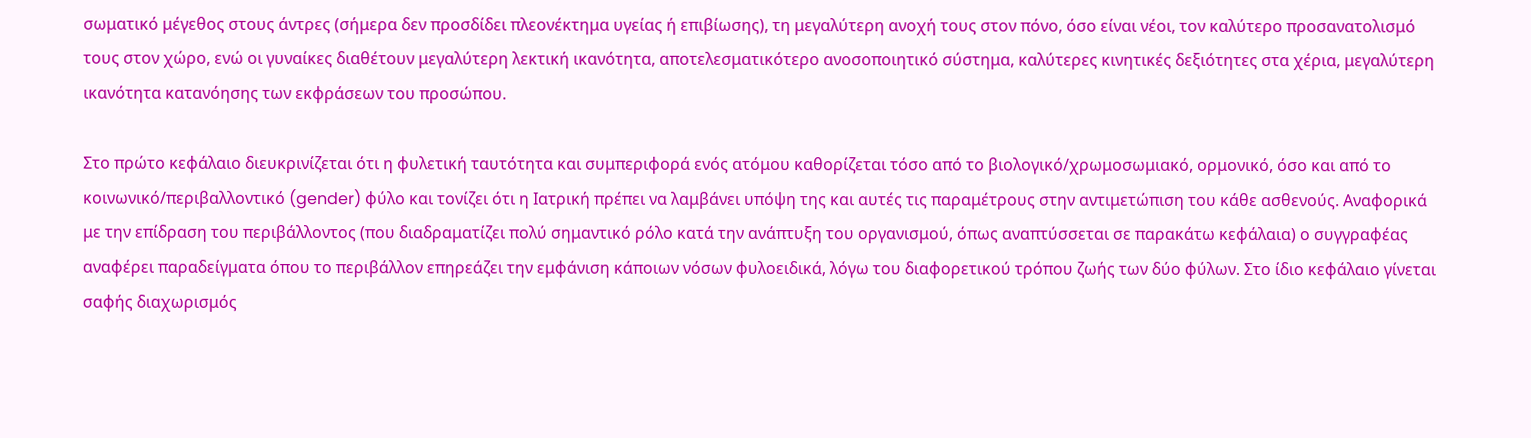σωματικό μέγεθος στους άντρες (σήμερα δεν προσδίδει πλεονέκτημα υγείας ή επιβίωσης), τη μεγαλύτερη ανοχή τους στον πόνο, όσο είναι νέοι, τον καλύτερο προσανατολισμό τους στον χώρο, ενώ οι γυναίκες διαθέτουν μεγαλύτερη λεκτική ικανότητα, αποτελεσματικότερο ανοσοποιητικό σύστημα, καλύτερες κινητικές δεξιότητες στα χέρια, μεγαλύτερη ικανότητα κατανόησης των εκφράσεων του προσώπου.

Στο πρώτο κεφάλαιο διευκρινίζεται ότι η φυλετική ταυτότητα και συμπεριφορά ενός ατόμου καθορίζεται τόσο από το βιολογικό/χρωμοσωμιακό, ορμονικό, όσο και από το κοινωνικό/περιβαλλοντικό (gender) φύλο και τονίζει ότι η Ιατρική πρέπει να λαμβάνει υπόψη της και αυτές τις παραμέτρους στην αντιμετώπιση του κάθε ασθενούς. Αναφορικά με την επίδραση του περιβάλλοντος (που διαδραματίζει πολύ σημαντικό ρόλο κατά την ανάπτυξη του οργανισμού, όπως αναπτύσσεται σε παρακάτω κεφάλαια) ο συγγραφέας αναφέρει παραδείγματα όπου το περιβάλλον επηρεάζει την εμφάνιση κάποιων νόσων φυλοειδικά, λόγω του διαφορετικού τρόπου ζωής των δύο φύλων. Στο ίδιο κεφάλαιο γίνεται σαφής διαχωρισμός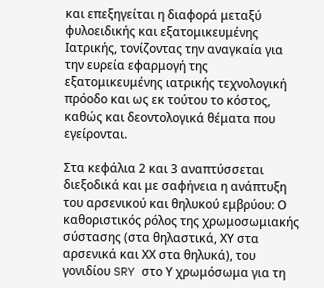και επεξηγείται η διαφορά μεταξύ φυλοειδικής και εξατομικευμένης Ιατρικής, τονίζοντας την αναγκαία για την ευρεία εφαρμογή της εξατομικευμένης ιατρικής τεχνολογική πρόοδο και ως εκ τούτου το κόστος, καθώς και δεοντολογικά θέματα που εγείρονται.

Στα κεφάλια 2 και 3 αναπτύσσεται διεξοδικά και με σαφήνεια η ανάπτυξη του αρσενικού και θηλυκού εμβρύου: Ο καθοριστικός ρόλος της χρωμοσωμιακής σύστασης (στα θηλαστικά, ΧΥ στα αρσενικά και ΧΧ στα θηλυκά), του γονιδίου SRY στο Υ χρωμόσωμα για τη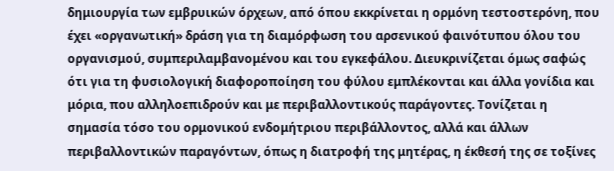δημιουργία των εμβρυικών όρχεων, από όπου εκκρίνεται η ορμόνη τεστοστερόνη, που έχει «οργανωτική» δράση για τη διαμόρφωση του αρσενικού φαινότυπου όλου του οργανισμού, συμπεριλαμβανομένου και του εγκεφάλου. Διευκρινίζεται όμως σαφώς ότι για τη φυσιολογική διαφοροποίηση του φύλου εμπλέκονται και άλλα γονίδια και μόρια, που αλληλοεπιδρούν και με περιβαλλοντικούς παράγοντες. Τονίζεται η σημασία τόσο του ορμονικού ενδομήτριου περιβάλλοντος, αλλά και άλλων περιβαλλοντικών παραγόντων, όπως η διατροφή της μητέρας, η έκθεσή της σε τοξίνες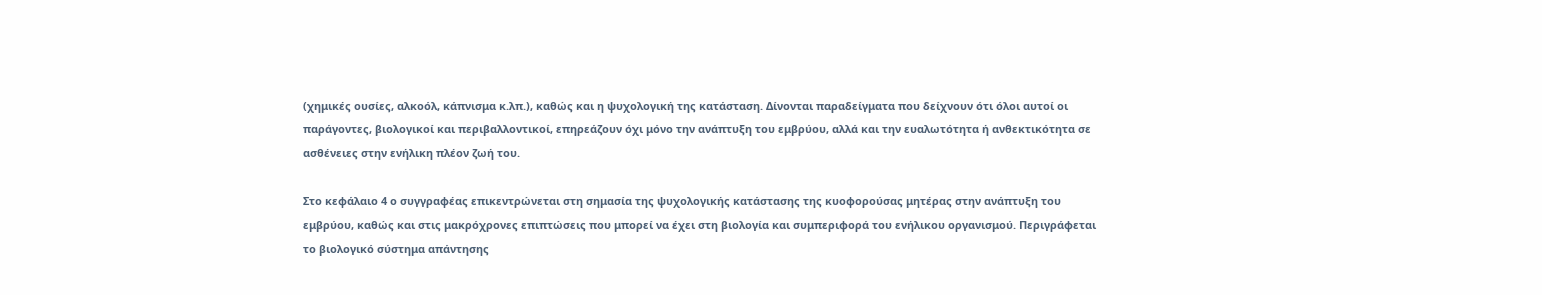(χημικές ουσίες, αλκοόλ, κάπνισμα κ.λπ.), καθώς και η ψυχολογική της κατάσταση. Δίνονται παραδείγματα που δείχνουν ότι όλοι αυτοί οι παράγοντες, βιολογικοί και περιβαλλοντικοί, επηρεάζουν όχι μόνο την ανάπτυξη του εμβρύου, αλλά και την ευαλωτότητα ή ανθεκτικότητα σε ασθένειες στην ενήλικη πλέον ζωή του.

Στο κεφάλαιο 4 ο συγγραφέας επικεντρώνεται στη σημασία της ψυχολογικής κατάστασης της κυοφορούσας μητέρας στην ανάπτυξη του εμβρύου, καθώς και στις μακρόχρονες επιπτώσεις που μπορεί να έχει στη βιολογία και συμπεριφορά του ενήλικου οργανισμού. Περιγράφεται το βιολογικό σύστημα απάντησης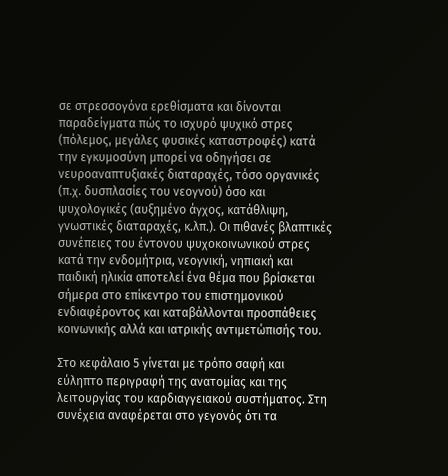σε στρεσσογόνα ερεθίσματα και δίνονται παραδείγματα πώς το ισχυρό ψυχικό στρες (πόλεμος, μεγάλες φυσικές καταστροφές) κατά την εγκυμοσύνη μπορεί να οδηγήσει σε νευροαναπτυξιακές διαταραχές, τόσο οργανικές (π.χ. δυσπλασίες του νεογνού) όσο και ψυχολογικές (αυξημένο άγχος, κατάθλιψη, γνωστικές διαταραχές, κ.λπ.). Οι πιθανές βλαπτικές συνέπειες του έντονου ψυχοκοινωνικού στρες κατά την ενδομήτρια, νεογνική, νηπιακή και παιδική ηλικία αποτελεί ένα θέμα που βρίσκεται σήμερα στο επίκεντρο του επιστημονικού ενδιαφέροντος και καταβάλλονται προσπάθειες κοινωνικής αλλά και ιατρικής αντιμετώπισής του.

Στο κεφάλαιο 5 γίνεται με τρόπο σαφή και εύληπτο περιγραφή της ανατομίας και της λειτουργίας του καρδιαγγειακού συστήματος. Στη συνέχεια αναφέρεται στο γεγονός ότι τα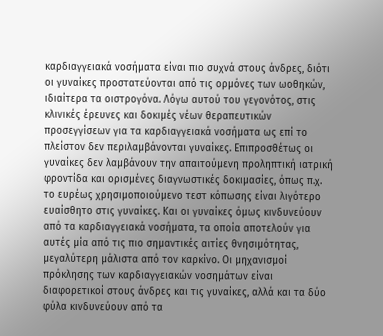καρδιαγγειακά νοσήματα είναι πιο συχνά στους άνδρες, διότι οι γυναίκες προστατεύονται από τις ορμόνες των ωοθηκών, ιδιαίτερα τα οιστρογόνα. Λόγω αυτού του γεγονότος, στις κλινικές έρευνες και δοκιμές νέων θεραπευτικών προσεγγίσεων για τα καρδιαγγειακά νοσήματα ως επί το πλείστον δεν περιλαμβάνονται γυναίκες. Επιπροσθέτως οι γυναίκες δεν λαμβάνουν την απαιτούμενη προληπτική ιατρική φροντίδα και ορισμένες διαγνωστικές δοκιμασίες, όπως π.χ. το ευρέως χρησιμοποιούμενο τεστ κόπωσης είναι λιγότερο ευαίσθητο στις γυναίκες. Και οι γυναίκες όμως κινδυνεύουν από τα καρδιαγγειακά νοσήματα, τα οποία αποτελούν για αυτές μία από τις πιο σημαντικές αιτίες θνησιμότητας, μεγαλύτερη μάλιστα από τον καρκίνο. Οι μηχανισμοί πρόκλησης των καρδιαγγειακών νοσημάτων είναι διαφορετικοί στους άνδρες και τις γυναίκες, αλλά και τα δύο φύλα κινδυνεύουν από τα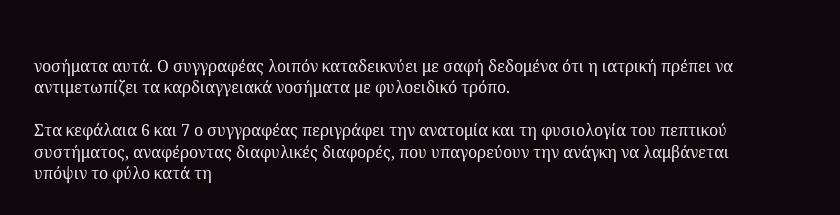νοσήματα αυτά. Ο συγγραφέας λοιπόν καταδεικνύει με σαφή δεδομένα ότι η ιατρική πρέπει να αντιμετωπίζει τα καρδιαγγειακά νοσήματα με φυλοειδικό τρόπο.

Στα κεφάλαια 6 και 7 ο συγγραφέας περιγράφει την ανατομία και τη φυσιολογία του πεπτικού συστήματος, αναφέροντας διαφυλικές διαφορές, που υπαγορεύουν την ανάγκη να λαμβάνεται υπόψιν το φύλο κατά τη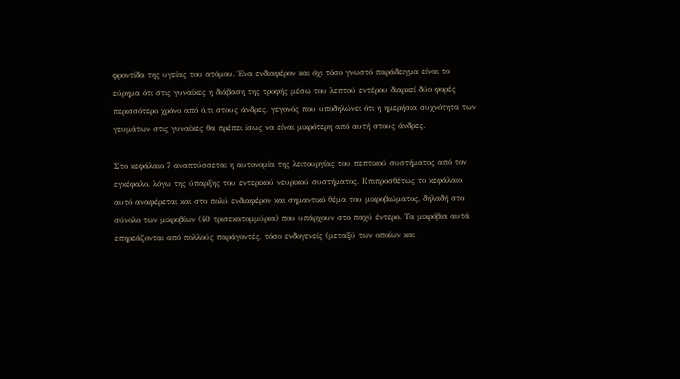φροντίδα της υγείας του ατόμου. Ένα ενδιαφέρον και όχι τόσο γνωστό παράδειγμα είναι το εύρημα ότι στις γυναίκες η διάβαση της τροφής μέσω του λεπτού εντέρου διαρκεί δύο φορές περισσότερο χρόνο από ό,τι στους άνδρες, γεγονός που υποδηλώνει ότι η ημερήσια συχνότητα των γευμάτων στις γυναίκες θα πρέπει ίσως να είναι μικρότερη από αυτή στους άνδρες.

Στο κεφάλαιο 7 αναπτύσσεται η αυτονομία της λειτουργίας του πεπτικού συστήματος από τον εγκέφαλο, λόγω της ύπαρξης του εντερικού νευρικού συστήματος. Επιπροσθέτως το κεφάλαιο αυτό αναφέρεται και στο πολύ ενδιαφέρον και σημαντικό θέμα του μικροβιώματος, δηλαδή στο σύνολο των μικροβίων (40 τρισεκατομμύρια) που υπάρχουν στο παχύ έντερο. Τα μικρόβια αυτά επηρεάζονται από πολλούς παράγοντές, τόσο ενδογενείς (μεταξύ των οποίων και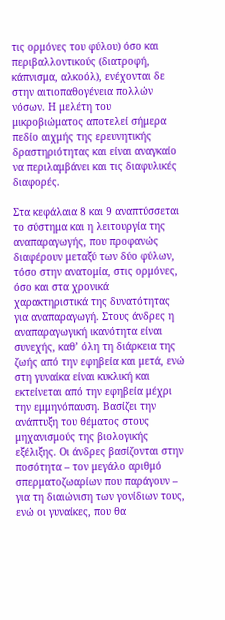τις ορμόνες του φύλου) όσο και περιβαλλοντικούς (διατροφή, κάπνισμα, αλκοόλ), ενέχονται δε στην αιτιοπαθογένεια πολλών νόσων. Η μελέτη του μικροβιώματος αποτελεί σήμερα πεδίο αιχμής της ερευνητικής δραστηριότητας και είναι αναγκαίο να περιλαμβάνει και τις διαφυλικές διαφορές.

Στα κεφάλαια 8 και 9 αναπτύσσεται το σύστημα και η λειτουργία της αναπαραγωγής, που προφανώς διαφέρουν μεταξύ των δύο φύλων, τόσο στην ανατομία, στις ορμόνες, όσο και στα χρονικά χαρακτηριστικά της δυνατότητας για αναπαραγωγή. Στους άνδρες η αναπαραγωγική ικανότητα είναι συνεχής, καθ’ όλη τη διάρκεια της ζωής από την εφηβεία και μετά, ενώ στη γυναίκα είναι κυκλική και εκτείνεται από την εφηβεία μέχρι την εμμηνόπαυση. Βασίζει την ανάπτυξη του θέματος στους μηχανισμούς της βιολογικής εξέλιξης. Οι άνδρες βασίζονται στην ποσότητα – τον μεγάλο αριθμό σπερματοζωαρίων που παράγουν – για τη διαιώνιση των γονίδιων τους, ενώ οι γυναίκες, που θα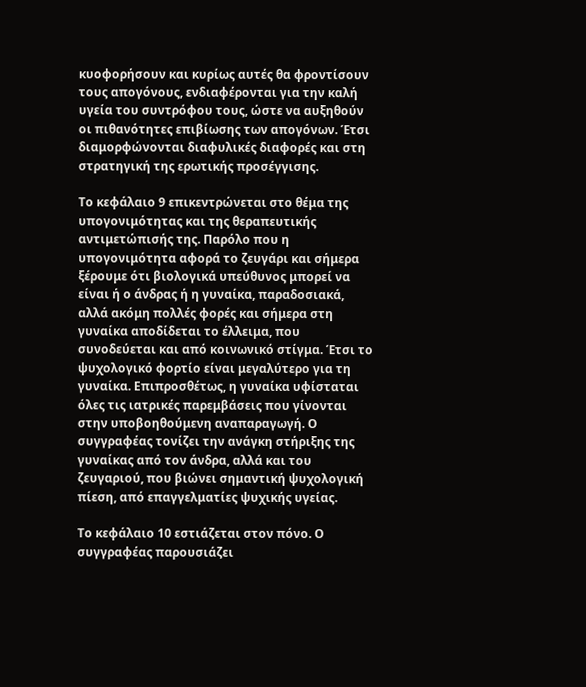κυοφορήσουν και κυρίως αυτές θα φροντίσουν τους απογόνους, ενδιαφέρονται για την καλή υγεία του συντρόφου τους, ώστε να αυξηθούν οι πιθανότητες επιβίωσης των απογόνων. Έτσι διαμορφώνονται διαφυλικές διαφορές και στη στρατηγική της ερωτικής προσέγγισης.

Το κεφάλαιο 9 επικεντρώνεται στο θέμα της υπογονιμότητας και της θεραπευτικής αντιμετώπισής της. Παρόλο που η υπογονιμότητα αφορά το ζευγάρι και σήμερα ξέρουμε ότι βιολογικά υπεύθυνος μπορεί να είναι ή ο άνδρας ή η γυναίκα, παραδοσιακά, αλλά ακόμη πολλές φορές και σήμερα στη γυναίκα αποδίδεται το έλλειμα, που συνοδεύεται και από κοινωνικό στίγμα. Έτσι το ψυχολογικό φορτίο είναι μεγαλύτερο για τη γυναίκα. Επιπροσθέτως, η γυναίκα υφίσταται όλες τις ιατρικές παρεμβάσεις που γίνονται στην υποβοηθούμενη αναπαραγωγή. Ο συγγραφέας τονίζει την ανάγκη στήριξης της γυναίκας από τον άνδρα, αλλά και του ζευγαριού, που βιώνει σημαντική ψυχολογική πίεση, από επαγγελματίες ψυχικής υγείας.

Το κεφάλαιο 10 εστιάζεται στον πόνο. Ο συγγραφέας παρουσιάζει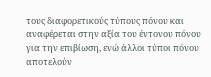τους διαφορετικούς τύπους πόνου και αναφέρεται στην αξία του έντονου πόνου για την επιβίωση, ενώ άλλοι τύποι πόνου αποτελούν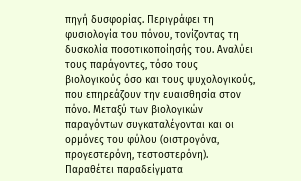πηγή δυσφορίας. Περιγράφει τη φυσιολογία του πόνου, τονίζοντας τη δυσκολία ποσοτικοποίησής του. Αναλύει τους παράγοντες, τόσο τους βιολογικούς όσο και τους ψυχολογικούς, που επηρεάζουν την ευαισθησία στον πόνο. Μεταξύ των βιολογικών παραγόντων συγκαταλέγονται και οι ορμόνες του φύλου (οιστρογόνα, προγεστερόνη, τεστοστερόνη). Παραθέτει παραδείγματα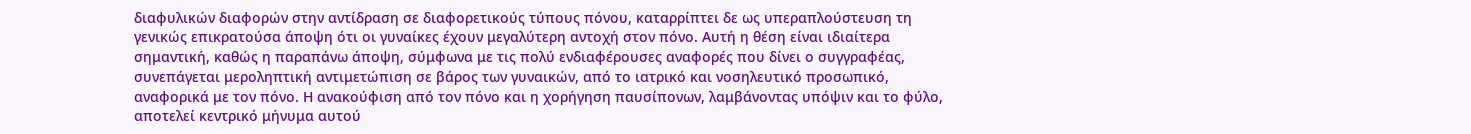διαφυλικών διαφορών στην αντίδραση σε διαφορετικούς τύπους πόνου, καταρρίπτει δε ως υπεραπλούστευση τη γενικώς επικρατούσα άποψη ότι οι γυναίκες έχουν μεγαλύτερη αντοχή στον πόνο. Αυτή η θέση είναι ιδιαίτερα σημαντική, καθώς η παραπάνω άποψη, σύμφωνα με τις πολύ ενδιαφέρουσες αναφορές που δίνει ο συγγραφέας, συνεπάγεται μεροληπτική αντιμετώπιση σε βάρος των γυναικών, από το ιατρικό και νοσηλευτικό προσωπικό, αναφορικά με τον πόνο. Η ανακούφιση από τον πόνο και η χορήγηση παυσίπονων, λαμβάνοντας υπόψιν και το φύλο, αποτελεί κεντρικό μήνυμα αυτού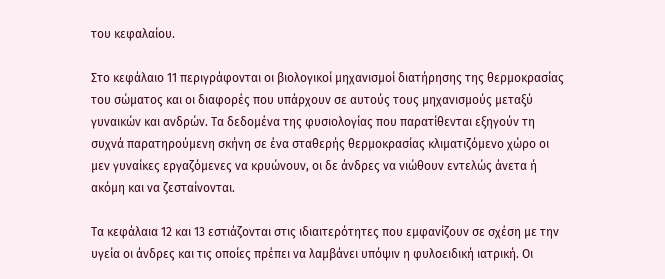του κεφαλαίου.

Στο κεφάλαιο 11 περιγράφονται οι βιολογικοί μηχανισμοί διατήρησης της θερμοκρασίας του σώματος και οι διαφορές που υπάρχουν σε αυτούς τους μηχανισμούς μεταξύ γυναικών και ανδρών. Τα δεδομένα της φυσιολογίας που παρατίθενται εξηγούν τη συχνά παρατηρούμενη σκήνη σε ένα σταθερής θερμοκρασίας κλιματιζόμενο χώρο οι μεν γυναίκες εργαζόμενες να κρυώνουν, οι δε άνδρες να νιώθουν εντελώς άνετα ή ακόμη και να ζεσταίνονται.

Τα κεφάλαια 12 και 13 εστιάζονται στις ιδιαιτερότητες που εμφανίζουν σε σχέση με την υγεία οι άνδρες και τις οποίες πρέπει να λαμβάνει υπόψιν η φυλοειδική ιατρική. Οι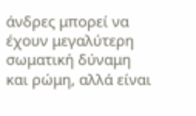άνδρες μπορεί να έχουν μεγαλύτερη σωματική δύναμη και ρώμη, αλλά είναι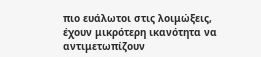πιο ευάλωτοι στις λοιμώξεις, έχουν μικρότερη ικανότητα να αντιμετωπίζουν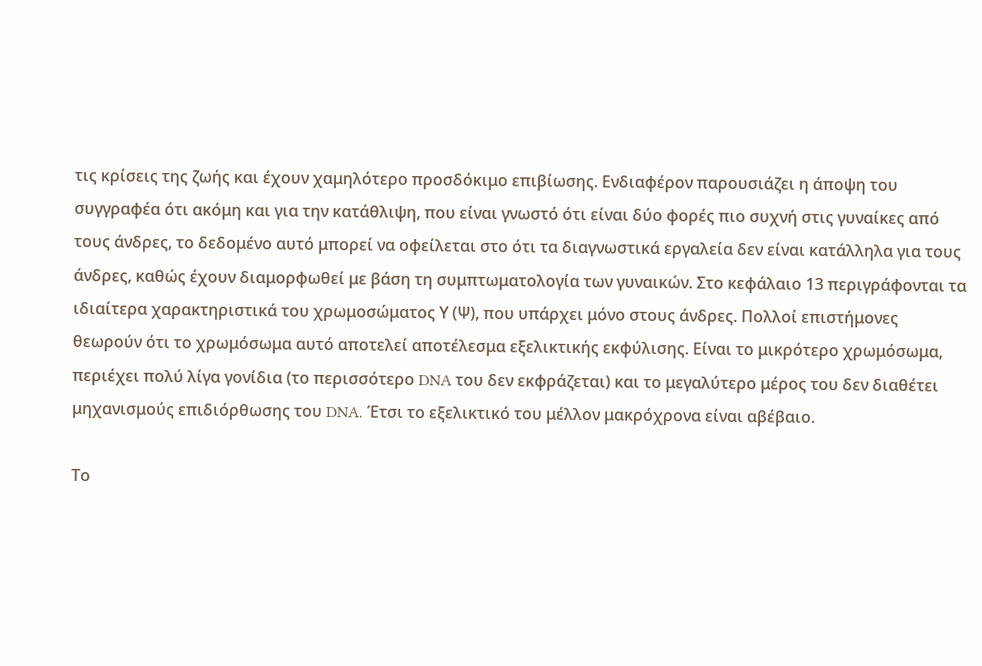τις κρίσεις της ζωής και έχουν χαμηλότερο προσδόκιμο επιβίωσης. Ενδιαφέρον παρουσιάζει η άποψη του συγγραφέα ότι ακόμη και για την κατάθλιψη, που είναι γνωστό ότι είναι δύο φορές πιο συχνή στις γυναίκες από τους άνδρες, το δεδομένο αυτό μπορεί να οφείλεται στο ότι τα διαγνωστικά εργαλεία δεν είναι κατάλληλα για τους άνδρες, καθώς έχουν διαμορφωθεί με βάση τη συμπτωματολογία των γυναικών. Στο κεφάλαιο 13 περιγράφονται τα ιδιαίτερα χαρακτηριστικά του χρωμοσώματος Υ (Ψ), που υπάρχει μόνο στους άνδρες. Πολλοί επιστήμονες θεωρούν ότι το χρωμόσωμα αυτό αποτελεί αποτέλεσμα εξελικτικής εκφύλισης. Είναι το μικρότερο χρωμόσωμα, περιέχει πολύ λίγα γονίδια (το περισσότερο DNA του δεν εκφράζεται) και το μεγαλύτερο μέρος του δεν διαθέτει μηχανισμούς επιδιόρθωσης του DNA. Έτσι το εξελικτικό του μέλλον μακρόχρονα είναι αβέβαιο.

Το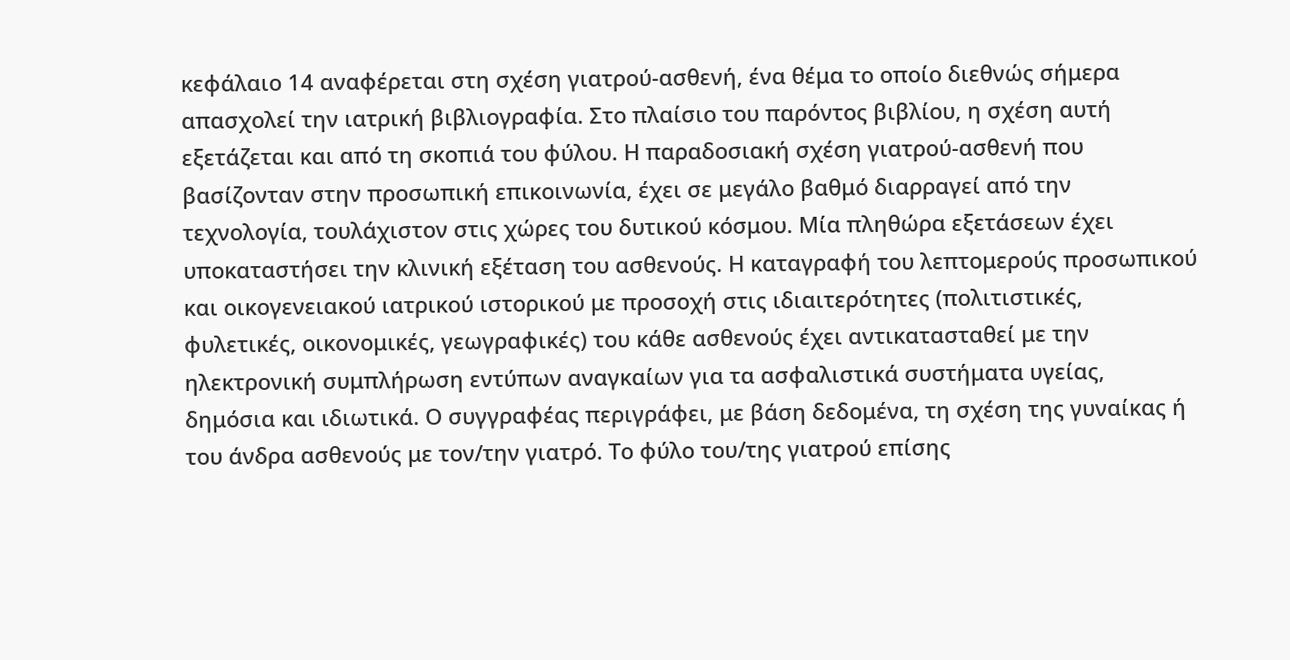κεφάλαιο 14 αναφέρεται στη σχέση γιατρού-ασθενή, ένα θέμα το οποίο διεθνώς σήμερα απασχολεί την ιατρική βιβλιογραφία. Στο πλαίσιο του παρόντος βιβλίου, η σχέση αυτή εξετάζεται και από τη σκοπιά του φύλου. Η παραδοσιακή σχέση γιατρού-ασθενή που βασίζονταν στην προσωπική επικοινωνία, έχει σε μεγάλο βαθμό διαρραγεί από την τεχνολογία, τουλάχιστον στις χώρες του δυτικού κόσμου. Μία πληθώρα εξετάσεων έχει υποκαταστήσει την κλινική εξέταση του ασθενούς. Η καταγραφή του λεπτομερούς προσωπικού και οικογενειακού ιατρικού ιστορικού με προσοχή στις ιδιαιτερότητες (πολιτιστικές, φυλετικές, οικονομικές, γεωγραφικές) του κάθε ασθενούς έχει αντικατασταθεί με την ηλεκτρονική συμπλήρωση εντύπων αναγκαίων για τα ασφαλιστικά συστήματα υγείας, δημόσια και ιδιωτικά. Ο συγγραφέας περιγράφει, με βάση δεδομένα, τη σχέση της γυναίκας ή του άνδρα ασθενούς με τον/την γιατρό. Το φύλο του/της γιατρού επίσης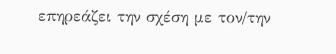επηρεάζει την σχέση με τον/την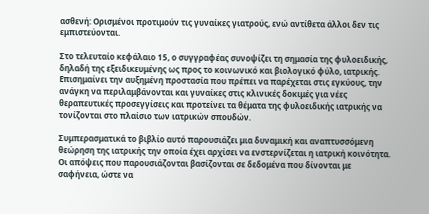ασθενή: Ορισμένοι προτιμούν τις γυναίκες γιατρούς, ενώ αντίθετα άλλοι δεν τις εμπιστεύονται.

Στο τελευταίο κεφάλαιο 15, ο συγγραφέας συνοψίζει τη σημασία της φυλοειδικής, δηλαδή της εξειδικευμένης ως προς το κοινωνικό και βιολογικό φύλο, ιατρικής. Επισημαίνει την αυξημένη προστασία που πρέπει να παρέχεται στις εγκύους, την ανάγκη να περιλαμβάνονται και γυναίκες στις κλινικές δοκιμές για νέες θεραπευτικές προσεγγίσεις και προτείνει τα θέματα της φυλοειδικής ιατρικής να τονίζονται στο πλαίσιο των ιατρικών σπουδών.

Συμπερασματικά το βιβλίο αυτό παρουσιάζει μια δυναμική και αναπτυσσόμενη θεώρηση της ιατρικής την οποία έχει αρχίσει να ενστερνίζεται η ιατρική κοινότητα. Οι απόψεις που παρουσιάζονται βασίζονται σε δεδομένα που δίνονται με σαφήνεια, ώστε να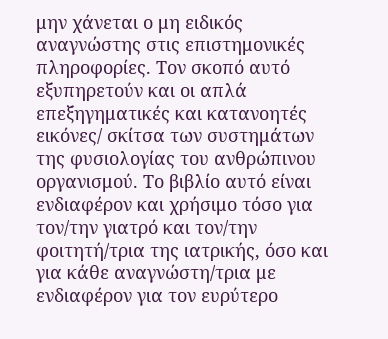μην χάνεται ο μη ειδικός αναγνώστης στις επιστημονικές πληροφορίες. Τον σκοπό αυτό εξυπηρετούν και οι απλά επεξηγηματικές και κατανοητές εικόνες/ σκίτσα των συστημάτων της φυσιολογίας του ανθρώπινου οργανισμού. Το βιβλίο αυτό είναι ενδιαφέρον και χρήσιμο τόσο για τον/την γιατρό και τον/την φοιτητή/τρια της ιατρικής, όσο και για κάθε αναγνώστη/τρια με ενδιαφέρον για τον ευρύτερο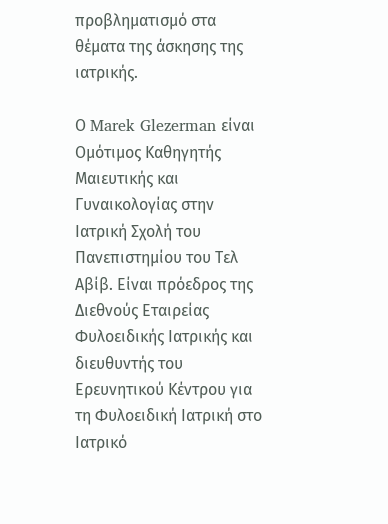προβληματισμό στα θέματα της άσκησης της ιατρικής.

Ο Marek Glezerman είναι Ομότιμος Καθηγητής Μαιευτικής και Γυναικολογίας στην Ιατρική Σχολή του Πανεπιστημίου του Τελ Αβίβ. Είναι πρόεδρος της Διεθνούς Εταιρείας Φυλοειδικής Ιατρικής και διευθυντής του Ερευνητικού Κέντρου για τη Φυλοειδική Ιατρική στο Ιατρικό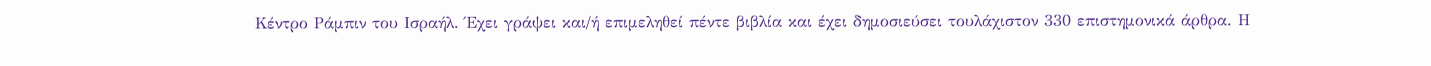Κέντρο Ράμπιν του Ισραήλ. Έχει γράψει και/ή επιμεληθεί πέντε βιβλία και έχει δημοσιεύσει τουλάχιστον 330 επιστημονικά άρθρα. Η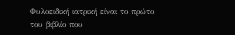Φυλοειδική ιατρική είναι το πρώτο του βιβλίο που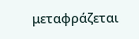μεταφράζεται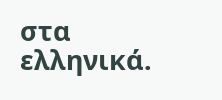στα ελληνικά.